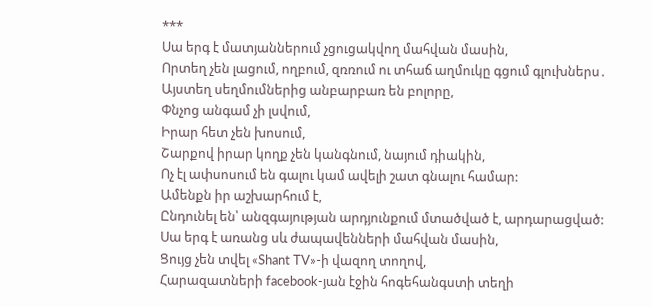***
Սա երգ է մատյաններում չցուցակվող մահվան մասին,
Որտեղ չեն լացում, ողբում, զռռում ու տհաճ աղմուկը գցում գլուխներս․
Այստեղ սեղմումներից անբարբառ են բոլորը,
Փնչոց անգամ չի լսվում,
Իրար հետ չեն խոսում,
Շարքով իրար կողք չեն կանգնում, նայում դիակին,
Ոչ էլ ափսոսում են գալու կամ ավելի շատ գնալու համար:
Ամենքն իր աշխարհում է,
Ընդունել են՝ անզգայության արդյունքում մտածված է, արդարացված:
Սա երգ է առանց սև ժապավենների մահվան մասին,
Ցույց չեն տվել «Shant TV»-ի վազող տողով,
Հարազատների facebook-յան էջին հոգեհանգստի տեղի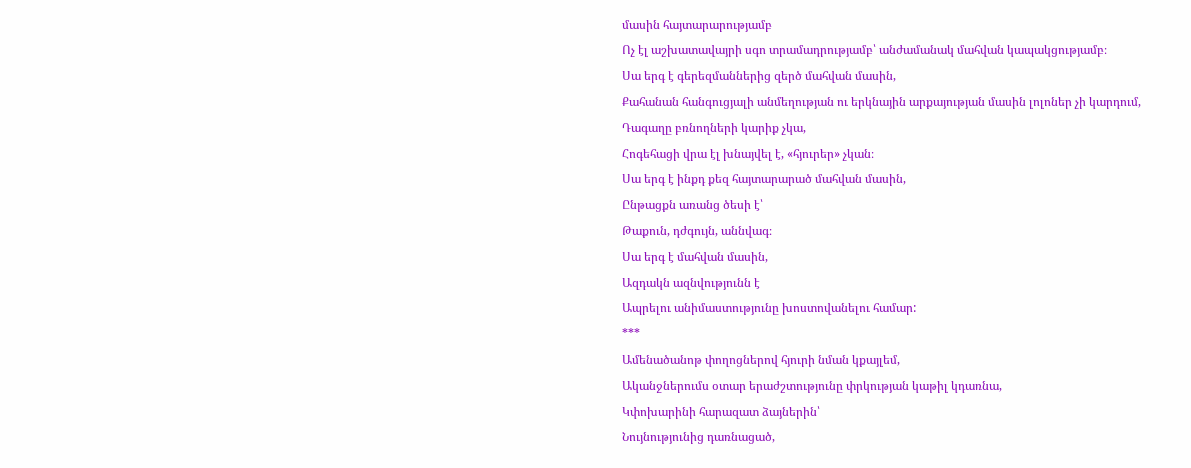մասին հայտարարությամբ
Ոչ էլ աշխատավայրի սգո տրամադրությամբ՝ անժամանակ մահվան կապակցությամբ։
Սա երգ է գերեզմաններից զերծ մահվան մասին,
Քահանան հանգուցյալի անմեղության ու երկնային արքայության մասին լոլոներ չի կարդում,
Դագաղը բռնողների կարիք չկա,
Հոգեհացի վրա էլ խնայվել է, «հյուրեր» չկան։
Սա երգ է ինքդ քեզ հայտարարած մահվան մասին,
Ընթացքն առանց ծեսի է՝
Թաքուն, դժգույն, աննվագ։
Սա երգ է մահվան մասին,
Ազդակն ազնվությունն է
Ապրելու անիմաստությունը խոստովանելու համար:
***
Ամենածանոթ փողոցներով հյուրի նման կքայլեմ,
Ականջներումս օտար երաժշտությունը փրկության կաթիլ կդառնա,
Կփոխարինի հարազատ ձայներին՝
Նույնությունից դառնացած,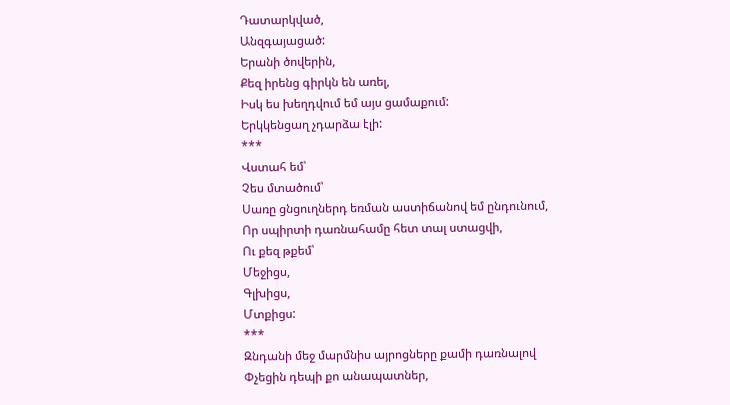Դատարկված,
Անզգայացած:
Երանի ծովերին,
Քեզ իրենց գիրկն են առել,
Իսկ ես խեղդվում եմ այս ցամաքում:
Երկկենցաղ չդարձա էլի:
***
Վստահ եմ՝
Չես մտածում՝
Սառը ցնցուղներդ եռման աստիճանով եմ ընդունում,
Որ սպիրտի դառնահամը հետ տալ ստացվի,
Ու քեզ թքեմ՝
Մեջիցս,
Գլխիցս,
Մտքիցս:
***
Զնդանի մեջ մարմնիս այրոցները քամի դառնալով
Փչեցին դեպի քո անապատներ,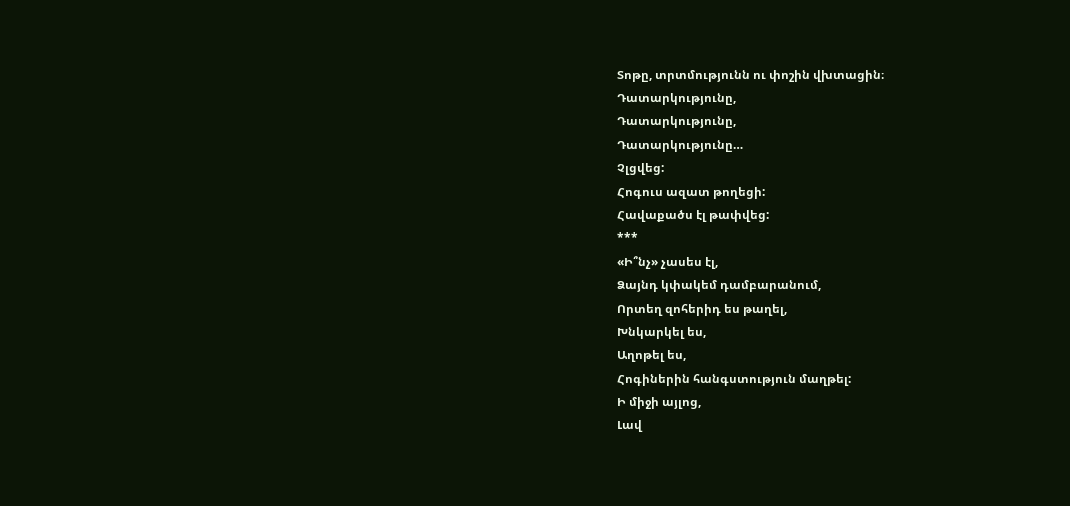Տոթը, տրտմությունն ու փոշին վխտացին։
Դատարկությունը,
Դատարկությունը,
Դատարկությունը…
Չլցվեց:
Հոգուս ազատ թողեցի:
Հավաքածս էլ թափվեց:
***
«Ի՞նչ» չասես էլ,
Ձայնդ կփակեմ դամբարանում,
Որտեղ զոհերիդ ես թաղել,
Խնկարկել ես,
Աղոթել ես,
Հոգիներին հանգստություն մաղթել:
Ի միջի այլոց,
Լավ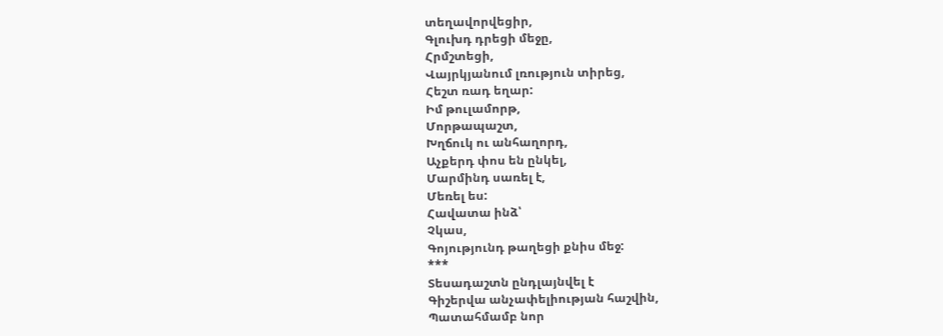տեղավորվեցիր,
Գլուխդ դրեցի մեջը,
Հրմշտեցի,
Վայրկյանում լռություն տիրեց,
Հեշտ ռադ եղար:
Իմ թուլամորթ,
Մորթապաշտ,
Խղճուկ ու անհաղորդ,
Աչքերդ փոս են ընկել,
Մարմինդ սառել է,
Մեռել ես:
Հավատա ինձ՝
Չկաս,
Գոյությունդ թաղեցի քնիս մեջ:
***
Տեսադաշտն ընդլայնվել է
Գիշերվա անչափելիության հաշվին,
Պատահմամբ նոր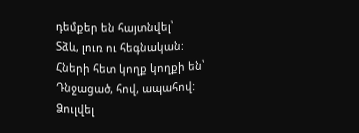դեմքեր են հայտնվել՝
Տձև, լուռ ու հեգնական:
Հների հետ կողք կողքի են՝
Դնջացած, հով, ապահով:
Ձուլվել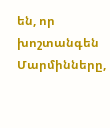են, որ խոշտանգեն
Մարմինները,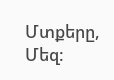Մտքերը,
Մեզ: